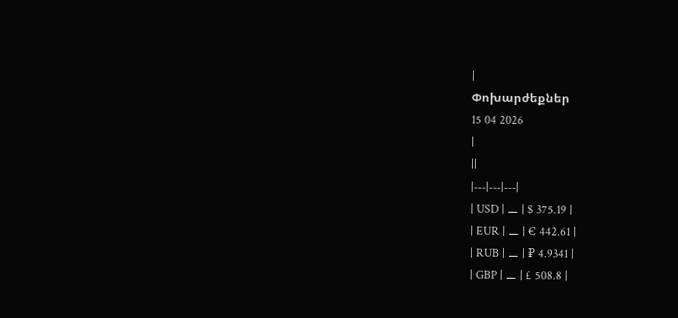|
Փոխարժեքներ
15 04 2026
|
||
|---|---|---|
| USD | ⚊ | $ 375.19 |
| EUR | ⚊ | € 442.61 |
| RUB | ⚊ | ₽ 4.9341 |
| GBP | ⚊ | £ 508.8 |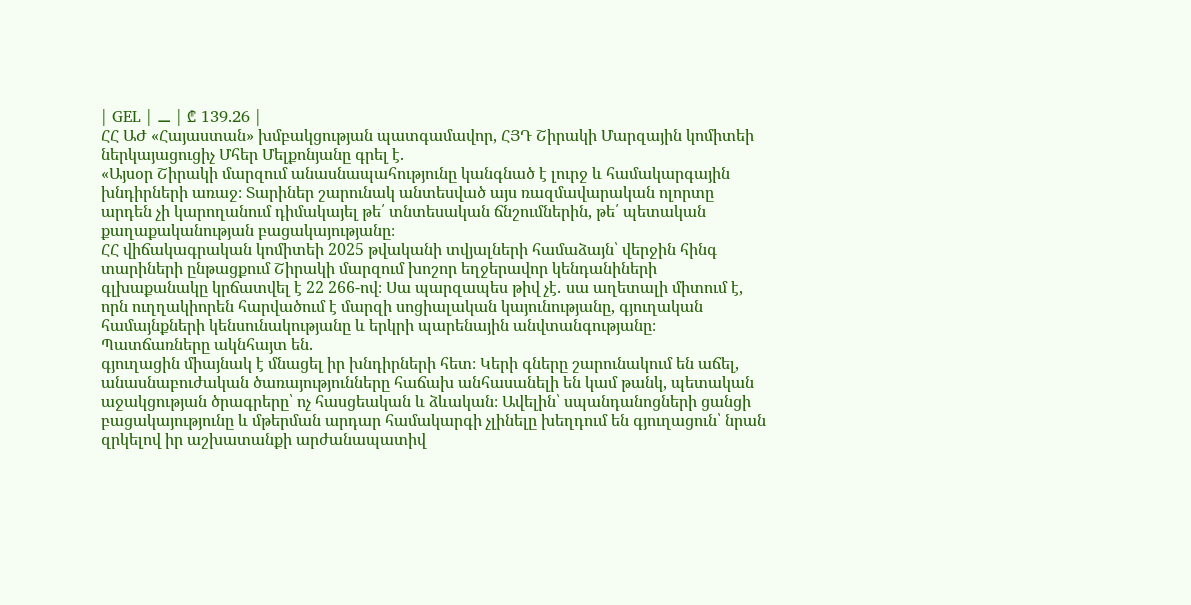| GEL | ⚊ | ₾ 139.26 |
ՀՀ ԱԺ «Հայաստան» խմբակցության պատգամավոր, ՀՅԴ Շիրակի Մարզային կոմիտեի ներկայացուցիչ Մհեր Մելքոնյանը գրել է.
«Այսօր Շիրակի մարզում անասնապահությունը կանգնած է լուրջ և համակարգային խնդիրների առաջ։ Տարիներ շարունակ անտեսված այս ռազմավարական ոլորտը արդեն չի կարողանում դիմակայել թե՛ տնտեսական ճնշումներին, թե՛ պետական քաղաքականության բացակայությանը։
ՀՀ վիճակագրական կոմիտեի 2025 թվականի տվյալների համաձայն՝ վերջին հինգ տարիների ընթացքում Շիրակի մարզում խոշոր եղջերավոր կենդանիների գլխաքանակը կրճատվել է 22 266-ով։ Սա պարզապես թիվ չէ․ սա աղետալի միտում է, որն ուղղակիորեն հարվածում է մարզի սոցիալական կայունությանը, գյուղական համայնքների կենսունակությանը և երկրի պարենային անվտանգությանը։
Պատճառները ակնհայտ են․
գյուղացին միայնակ է մնացել իր խնդիրների հետ։ Կերի գները շարունակում են աճել, անասնաբուժական ծառայությունները հաճախ անհասանելի են կամ թանկ, պետական աջակցության ծրագրերը՝ ոչ հասցեական և ձևական։ Ավելին՝ սպանդանոցների ցանցի բացակայությունը և մթերման արդար համակարգի չլինելը խեղդում են գյուղացուն՝ նրան զրկելով իր աշխատանքի արժանապատիվ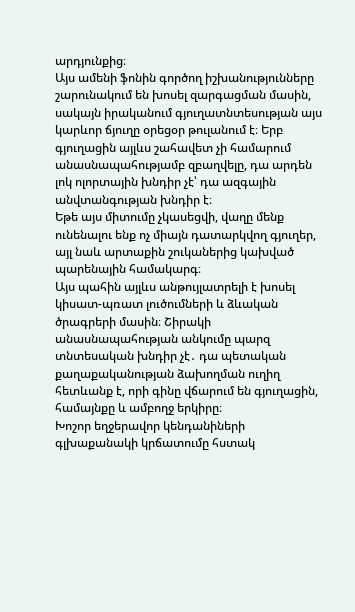արդյունքից։
Այս ամենի ֆոնին գործող իշխանությունները շարունակում են խոսել զարգացման մասին, սակայն իրականում գյուղատնտեսության այս կարևոր ճյուղը օրեցօր թուլանում է։ Երբ գյուղացին այլևս շահավետ չի համարում անասնապահությամբ զբաղվելը, դա արդեն լոկ ոլորտային խնդիր չէ՝ դա ազգային անվտանգության խնդիր է։
Եթե այս միտումը չկասեցվի, վաղը մենք ունենալու ենք ոչ միայն դատարկվող գյուղեր, այլ նաև արտաքին շուկաներից կախված պարենային համակարգ։
Այս պահին այլևս անթույլատրելի է խոսել կիսատ-պռատ լուծումների և ձևական ծրագրերի մասին։ Շիրակի անասնապահության անկումը պարզ տնտեսական խնդիր չէ․ դա պետական քաղաքականության ձախողման ուղիղ հետևանք է, որի գինը վճարում են գյուղացին, համայնքը և ամբողջ երկիրը։
Խոշոր եղջերավոր կենդանիների գլխաքանակի կրճատումը հստակ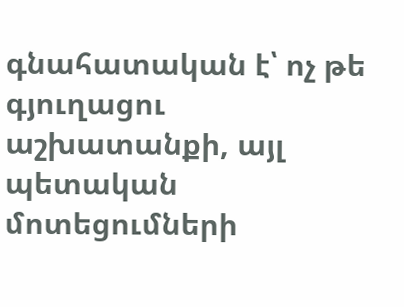գնահատական է՝ ոչ թե գյուղացու աշխատանքի, այլ պետական մոտեցումների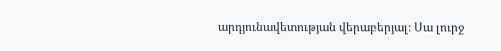արդյունավետության վերաբերյալ։ Սա լուրջ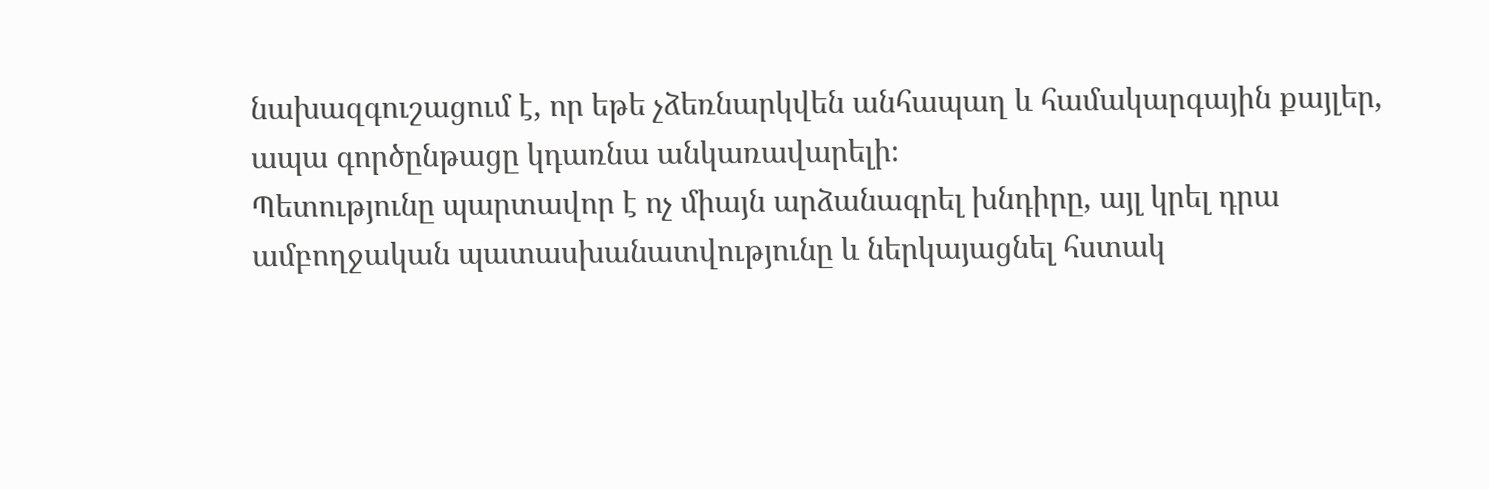նախազգուշացում է, որ եթե չձեռնարկվեն անհապաղ և համակարգային քայլեր, ապա գործընթացը կդառնա անկառավարելի։
Պետությունը պարտավոր է ոչ միայն արձանագրել խնդիրը, այլ կրել դրա ամբողջական պատասխանատվությունը և ներկայացնել հստակ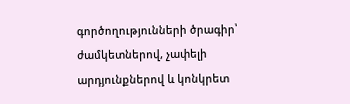գործողությունների ծրագիր՝ ժամկետներով, չափելի արդյունքներով և կոնկրետ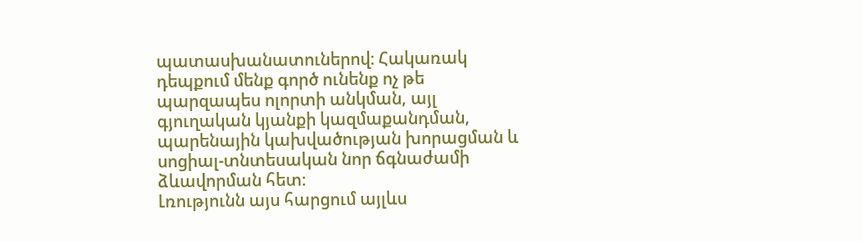պատասխանատուներով։ Հակառակ դեպքում մենք գործ ունենք ոչ թե պարզապես ոլորտի անկման, այլ գյուղական կյանքի կազմաքանդման, պարենային կախվածության խորացման և սոցիալ-տնտեսական նոր ճգնաժամի ձևավորման հետ։
Լռությունն այս հարցում այլևս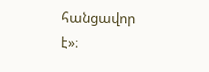հանցավոր է»։